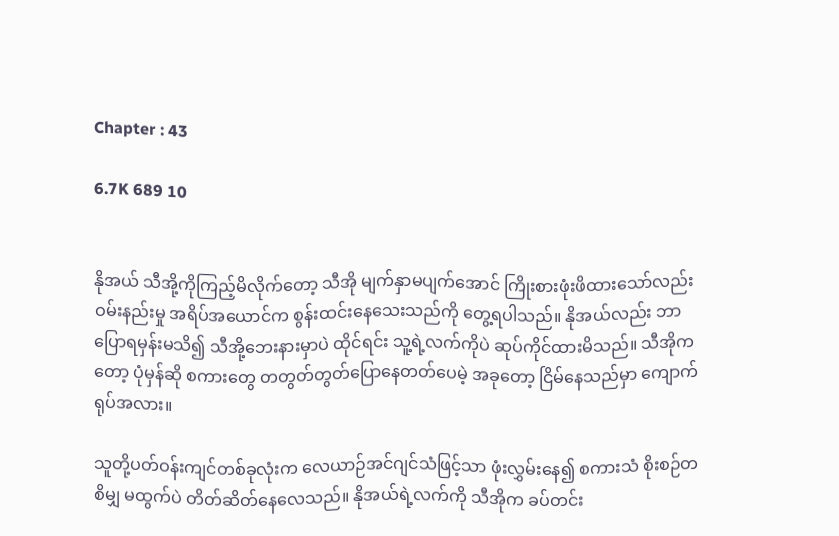Chapter : 43

6.7K 689 10


နိုအယ် သီအို့ကိုကြည့်မိလိုက်တော့ သီအို မျက်နှာမပျက်အောင် ကြိုးစားဖုံးဖိထားသော်လည်း ဝမ်းနည်းမှု အရိပ်အယောင်က စွန်းထင်းနေသေးသည်ကို တွေ့ရပါသည်။ နိုအယ်လည်း ဘာပြောရမှန်းမသိ၍ သီအို့ဘေးနားမှာပဲ ထိုင်ရင်း သူ့ရဲ့လက်ကိုပဲ ဆုပ်ကိုင်ထားမိသည်။ သီအိုကတော့ ပုံမှန်ဆို စကားတွေ တတွတ်တွတ်ပြောနေတတ်ပေမဲ့ အခုတော့ ငြိမ်နေသည်မှာ ကျောက်ရုပ်အလား။

သူတို့ပတ်ဝန်းကျင်တစ်ခုလုံးက လေယာဉ်အင်ဂျင်သံဖြင့်သာ ဖုံးလွှမ်းနေ၍ စကားသံ စိုးစဉ်တစိမျှ မထွက်ပဲ တိတ်ဆိတ်နေလေသည်။ နိုအယ်ရဲ့လက်ကို သီအိုက ခပ်တင်း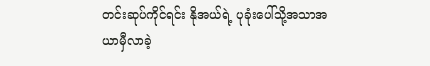တင်းဆုပ်ကိုင်ရင်း နိုအယ်ရဲ့ ပုခုံးပေါ်သို့အသာအယာမှီလာခဲ့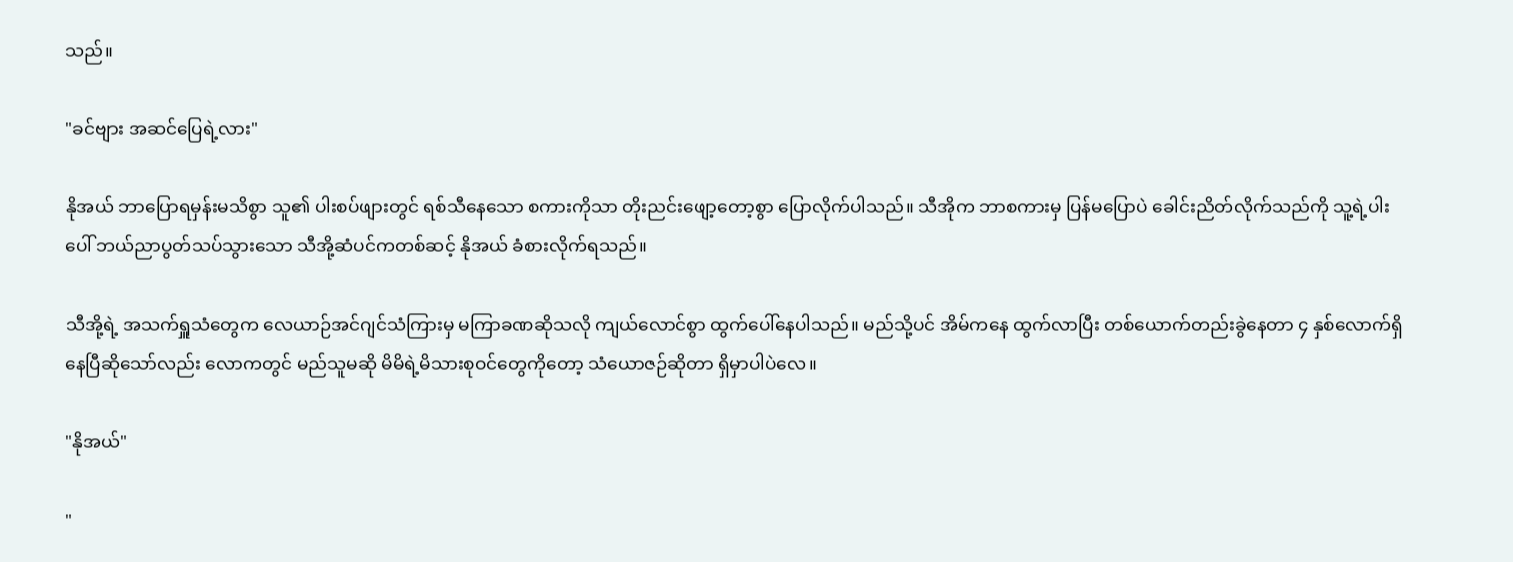သည်။

"ခင်ဗျား အဆင်ပြေရဲ့လား"

နိုအယ် ဘာပြောရမှန်းမသိစွာ သူ၏ ပါးစပ်ဖျားတွင် ရစ်သီနေသော စကားကိုသာ တိုးညင်းဖျော့တော့စွာ ပြောလိုက်ပါသည်။ သီအိုက ဘာစကားမှ ပြန်မပြောပဲ ခေါင်းညိတ်လိုက်သည်ကို သူ့ရဲ့ပါးပေါ် ဘယ်ညာပွတ်သပ်သွားသော သီအို့ဆံပင်ကတစ်ဆင့် နိုအယ် ခံစားလိုက်ရသည်။

သီအို့ရဲ့ အသက်ရှူသံတွေက လေယာဉ်အင်ဂျင်သံကြားမှ မကြာခဏဆိုသလို ကျယ်လောင်စွာ ထွက်ပေါ်နေပါသည်။ မည်သို့ပင် အိမ်ကနေ ထွက်လာပြီး တစ်ယောက်တည်းခွဲနေတာ ၄ နှစ်လောက်ရှိနေပြီဆိုသော်လည်း လောကတွင် မည်သူမဆို မိမိရဲ့မိသားစုဝင်တွေကိုတော့ သံယောဇဉ်ဆိုတာ ရှိမှာပါပဲလေ။

"နိုအယ်"

"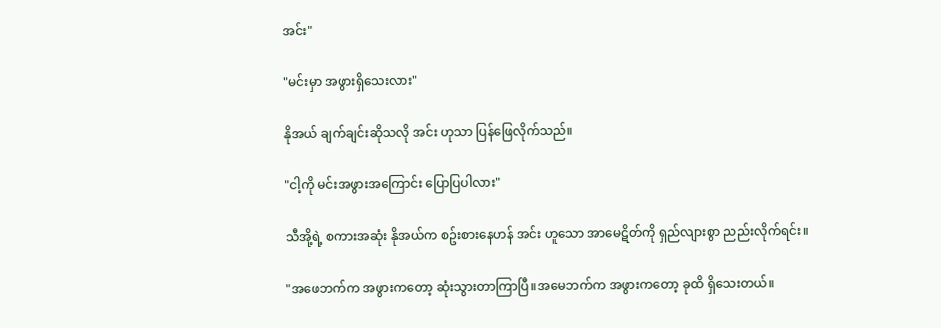အင်း"

"မင်းမှာ အဖွားရှိသေးလား"

နိုအယ် ချက်ချင်းဆိုသလို အင်း ဟုသာ ပြန်ဖြေလိုက်သည်။

"ငါ့ကို မင်းအဖွားအကြောင်း ပြောပြပါလား"

သီအို့ရဲ့ စကားအဆုံး နိုအယ်က စဥ်းစားနေဟန် အင်း ဟူသော အာမေဋိတ်ကို ရှည်လျားစွာ ညည်းလိုက်ရင်း။

"အဖေဘက်က အဖွားကတော့ ဆုံးသွားတာကြာပြီ။အမေဘက်က အဖွားကတော့ ခုထိ ရှိသေးတယ်။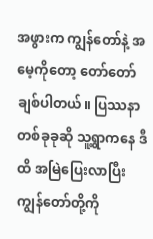အဖွားက ကျွန်တော်နဲ့ အမေ့ကိုတော့ တော်တော်ချစ်ပါတယ်။ ပြဿနာတစ်ခုခုဆို သူ့ရွာကနေ ဒီထိ အမြဲပြေးလာပြီး ကျွန်တော်တို့ကို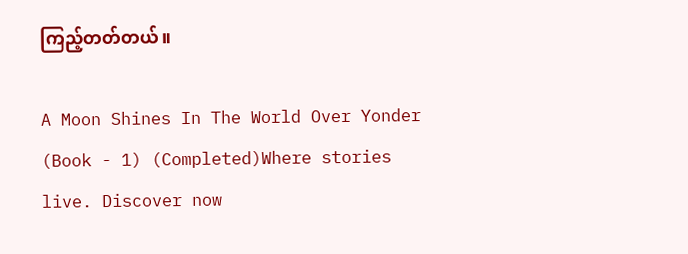ကြည့်တတ်တယ်။

A Moon Shines In The World Over Yonder (Book - 1) (Completed)Where stories live. Discover now